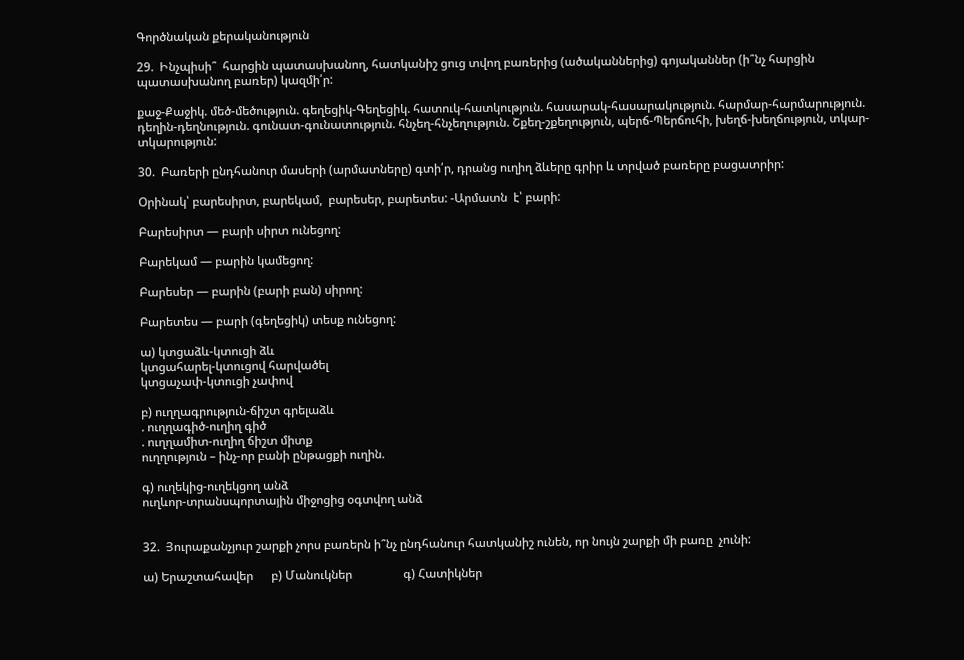Գործնական քերականություն

29.  Ինչպիսի՞  հարցին պատասխանող, հատկանիշ ցուց տվող բառերից (ածականներից) գոյականներ (ի՞նչ հարցին պատասխանող բառեր) կազմի՛ր:

քաջ-Քաջիկ. մեծ-մեծություն. գեղեցիկ-Գեղեցիկ. հատուկ-հատկություն. հասարակ-հասարակություն. հարմար-հարմարություն. դեղին-դեղնություն. գունատ-գունատություն. հնչեղ-հնչեղություն. Շքեղ-շքեղություն, պերճ-Պերճուհի, խեղճ-խեղճություն, տկար-տկարություն:

30.  Բառերի ընդհանուր մասերի (արմատները) գտի՛ր, դրանց ուղիղ ձևերը գրիր և տրված բառերը բացատրիր:

Օրինակ՝ բարեսիրտ, բարեկամ,  բարեսեր, բարետես: -Արմատն  է՝ բարի:

Բարեսիրտ — բարի սիրտ ունեցող:

Բարեկամ — բարին կամեցող:

Բարեսեր — բարին (բարի բան) սիրող:

Բարետես — բարի (գեղեցիկ) տեսք ունեցող:

ա) կտցաձև-կտուցի ձև
կտցահարել-կտուցով հարվածել
կտցաչափ-կտուցի չափով

բ) ուղղագրություն-ճիշտ գրելաձև
. ուղղագիծ-ուղիղ գիծ
. ուղղամիտ-ուղիղ ճիշտ միտք
ուղղություն – ինչ-որ բանի ընթացքի ուղին.

գ) ուղեկից-ուղեկցող անձ
ուղևոր-տրանսպորտային միջոցից օգտվող անձ


32.  Յուրաքանչյուր շարքի չորս բառերն ի՞նչ ընդհանուր հատկանիշ ունեն, որ նույն շարքի մի բառը  չունի:

ա) Երաշտահավեր      բ) Մանուկներ                 գ) Հատիկներ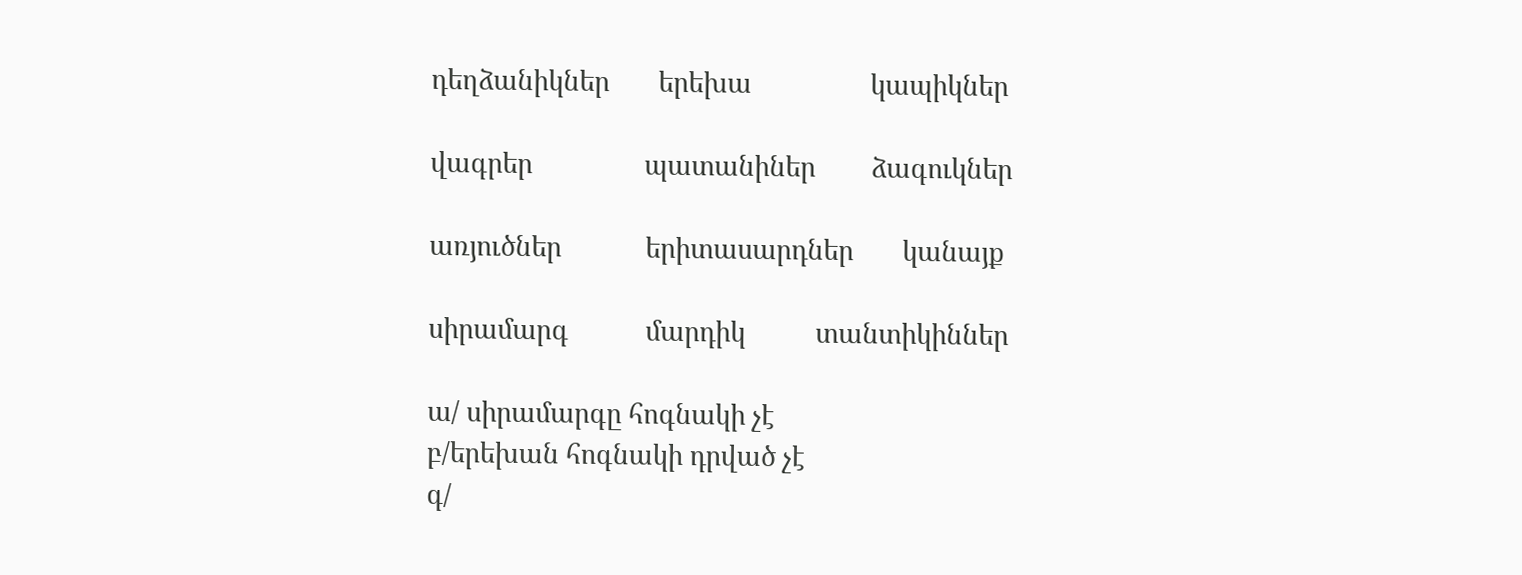դեղձանիկներ       երեխա                 կապիկներ

վագրեր                պատանիներ        ձագուկներ

առյուծներ            երիտասարդներ       կանայք

սիրամարգ           մարդիկ          տանտիկիններ

ա/ սիրամարգը հոգնակի չէ
բ/երեխան հոգնակի դրված չէ
գ/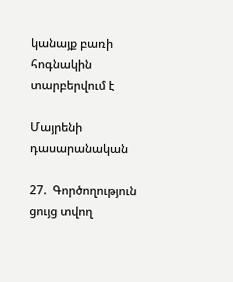կանայք բառի հոգնակին տարբերվում է

Մայրենի դասարանական

27.  Գործողություն ցույց տվող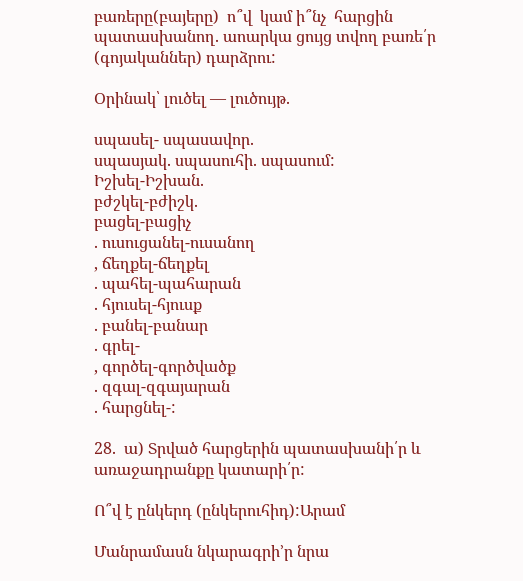բառերը(բայերը)  ո՞վ  կամ ի՞նչ  հարցին պատասխանող. աոարկա ցույց տվող բառե՛ր (գոյականներ) դարձրու:

Օրինակ՝ լուծել — լուծույթ.

սպասել- սպասավոր.
սպասյակ. սպասուհի. սպասում:
Իշխել-Իշխան.
բժշկել-բժիշկ.
բացել-բացիչ
. ուսուցանել-ուսանող
, ճեղքել-ճեղքել
. պահել-պահարան
. հյուսել-հյուսք
. բանել-բանար
. գրել-
, գործել-գործվածք
. զգալ-զգայարան
. հարցնել-:

28.  ա) Տրված հարցերին պատասխանի՛ր և առաջադրանքը կատարի՛ր:

Ո՞վ է ընկերդ (ընկերուհիդ):Արամ

Մանրամասն նկարագրի’ր նրա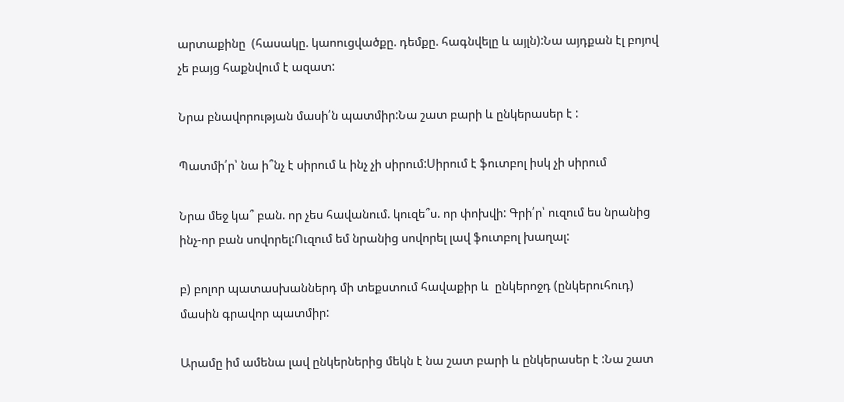արտաքինը  (հասակը. կաոուցվածքը. դեմքը. հագնվելը և այլն):Նա այդքան էլ բոյով չե բայց հաքնվում է ազատ:

Նրա բնավորության մասի՛ն պատմիր:Նա շատ բարի և ընկերասեր է :

Պատմի՛ր՝ նա ի՞նչ է սիրում և ինչ չի սիրում:Սիրում է ֆուտբոլ իսկ չի սիրում

Նրա մեջ կա՞ բան. որ չես հավանում. կուզե՞ս. որ փոխվի: Գրի՛ր՝ ուզում ես նրանից ինչ-որ բան սովորել:Ուզում եմ նրանից սովորել լավ ֆուտբոլ խաղալ:

բ) բոլոր պատասխաններդ մի տեքստում հավաքիր և  ընկերոջդ (ընկերուհուդ) մասին գրավոր պատմիր:

Արամը իմ ամենա լավ ընկերներից մեկն է նա շատ բարի և ընկերասեր է :Նա շատ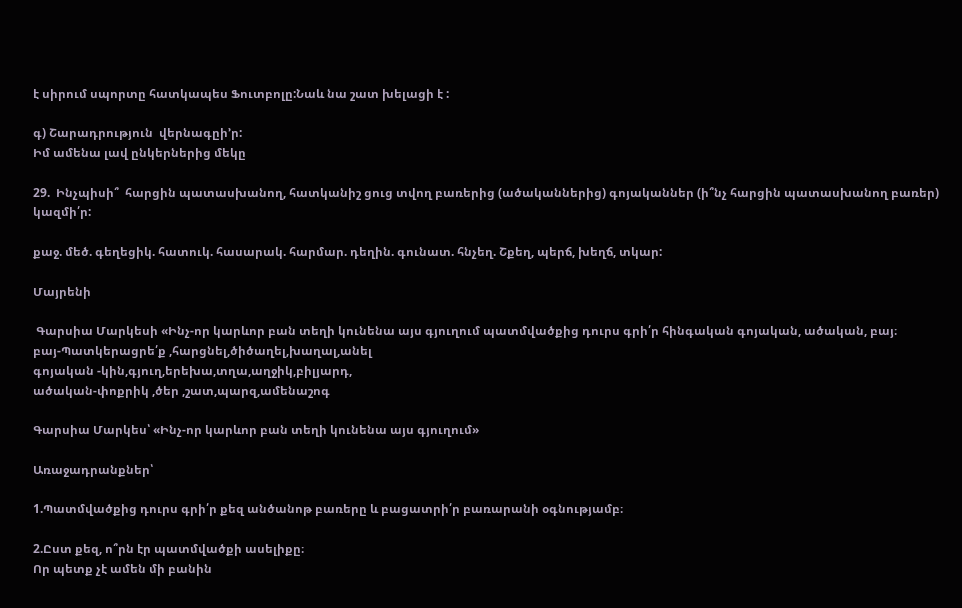է սիրում սպորտը հատկապես Ֆուտբոլը:Նաև նա շատ խելացի է :

գ) Շարադրություն  վերնագըի’ր:
Իմ ամենա լավ ընկերներից մեկը

29.  Ինչպիսի՞  հարցին պատասխանող, հատկանիշ ցուց տվող բառերից (ածականներից) գոյականներ (ի՞նչ հարցին պատասխանող բառեր) կազմի՛ր:

քաջ. մեծ. գեղեցիկ. հատուկ. հասարակ. հարմար. դեղին. գունատ. հնչեղ. Շքեղ, պերճ, խեղճ, տկար:

Մայրենի

 Գարսիա Մարկեսի «Ինչ-որ կարևոր բան տեղի կունենա այս գյուղում պատմվածքից դուրս գրի՛ր հինգական գոյական, ածական, բայ։
բայ-Պատկերացրե՛ք ,հարցնել,ծիծաղել,խաղալ,անել
գոյական -կին,գյուղ,երեխա,տղա,աղջիկ,բիլյարդ,
ածական-փոքրիկ ,ծեր ,շատ,պարզ,ամենաշոգ

Գարսիա Մարկես՝ «Ինչ-որ կարևոր բան տեղի կունենա այս գյուղում»

Առաջադրանքներ՝

1.Պատմվածքից դուրս գրի՛ր քեզ անծանոթ բառերը և բացատրի՛ր բառարանի օգնությամբ։

2.Ըստ քեզ, ո՞րն էր պատմվածքի ասելիքը։
Որ պետք չէ ամեն մի բանին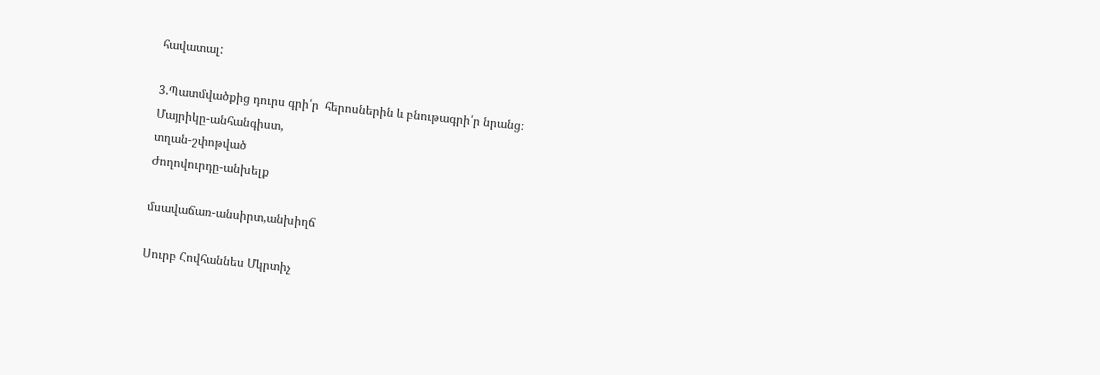հավատալ:

3.Պատմվածքից դուրս գրի՛ր  հերոսներին և բնութագրի՛ր նրանց։
Մայրիկը-անհանգիստ,
տղան-շփոթված
Ժողովուրդը-անխելք

մսավաճառ-անսիրտ,անխիղճ

Սուրբ Հովհաննես Մկրտիչ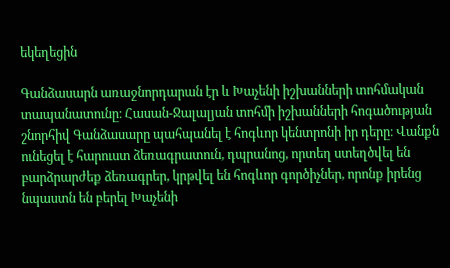եկեղեցին

Գանձասարն առաջնորդարան էր և Խաչենի իշխանների տոհմական տապանատունը։ Հասան-Ջալալյան տոհմի իշխանների հոգածության շնորհիվ Գանձասարը պահպանել է հոգևոր կենտրոնի իր դերը։ Վանքն ունեցել է հարուստ ձեռագրատուն, դպրանոց, որտեղ ստեղծվել են բարձրարժեք ձեռագրեր, կրթվել են հոգևոր գործիչներ, որոնք իրենց նպաստն են բերել Խաչենի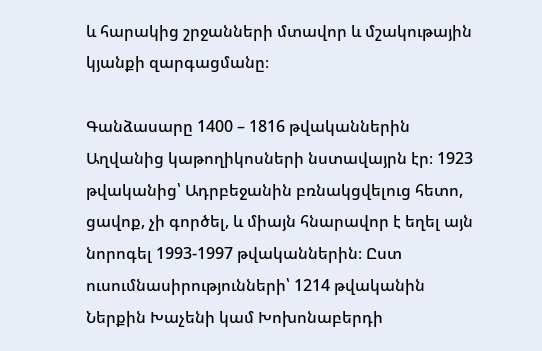և հարակից շրջանների մտավոր և մշակութային կյանքի զարգացմանը։

Գանձասարը 1400 – 1816 թվականներին Աղվանից կաթողիկոսների նստավայրն էր։ 1923 թվականից՝ Ադրբեջանին բռնակցվելուց հետո, ցավոք, չի գործել, և միայն հնարավոր է եղել այն նորոգել 1993-1997 թվականներին։ Ըստ ուսումնասիրությունների՝ 1214 թվականին Ներքին Խաչենի կամ Խոխոնաբերդի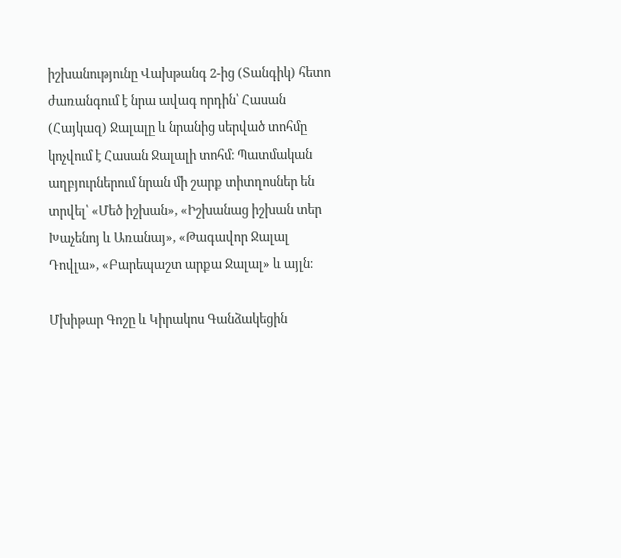իշխանությունը Վախթանգ 2-ից (Տանգիկ) հետո ժառանգում է նրա ավագ որդին՝ Հասան (Հայկազ) Ջալալը և նրանից սերված տոհմը կոչվում է Հասան Ջալալի տոհմ։ Պատմական աղբյուրներում նրան մի շարք տիտղոսներ են տրվել՝ «Մեծ իշխան», «Իշխանաց իշխան տեր Խաչենոյ և Առանայ», «Թագավոր Ջալալ Դովլա», «Բարեպաշտ արքա Ջալալ» և այլն։

Մխիթար Գոշը և Կիրակոս Գանձակեցին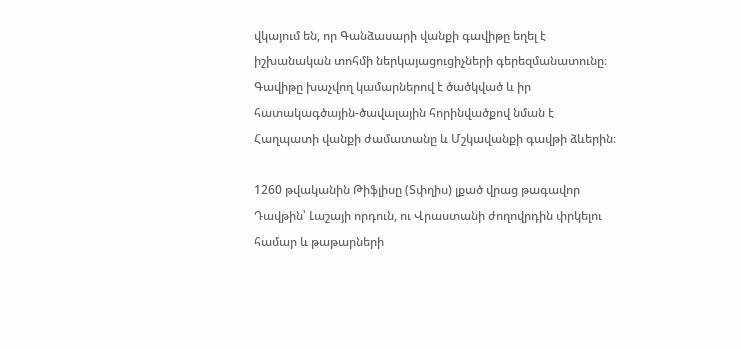վկայում են, որ Գանձասարի վանքի գավիթը եղել է իշխանական տոհմի ներկայացուցիչների գերեզմանատունը։ Գավիթը խաչվող կամարներով է ծածկված և իր հատակագծային-ծավալային հորինվածքով նման է Հաղպատի վանքի ժամատանը և Մշկավանքի գավթի ձևերին։

1260 թվականին Թիֆլիսը (Տփղիս) լքած վրաց թագավոր Դավթին՝ Լաշայի որդուն, ու Վրաստանի ժողովրդին փրկելու համար և թաթարների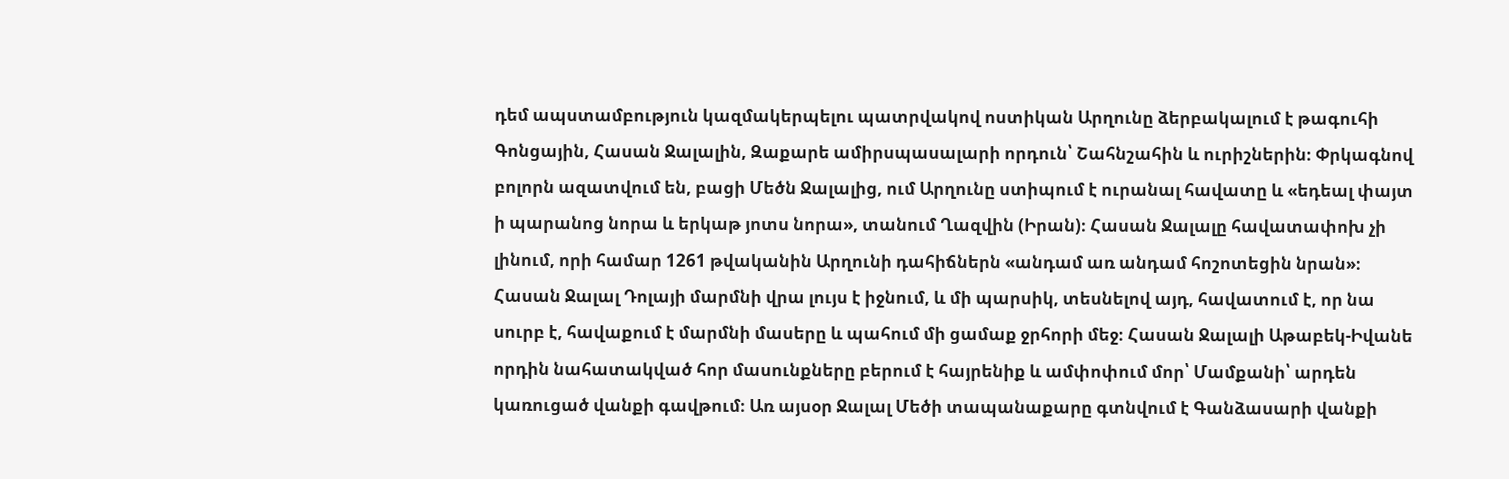դեմ ապստամբություն կազմակերպելու պատրվակով ոստիկան Արղունը ձերբակալում է թագուհի Գոնցային, Հասան Ջալալին, Զաքարե ամիրսպասալարի որդուն՝ Շահնշահին և ուրիշներին։ Փրկագնով բոլորն ազատվում են, բացի Մեծն Ջալալից, ում Արղունը ստիպում է ուրանալ հավատը և «եդեալ փայտ ի պարանոց նորա և երկաթ յոտս նորա», տանում Ղազվին (Իրան)։ Հասան Ջալալը հավատափոխ չի լինում, որի համար 1261 թվականին Արղունի դահիճներն «անդամ առ անդամ հոշոտեցին նրան»։ Հասան Ջալալ Դոլայի մարմնի վրա լույս է իջնում, և մի պարսիկ, տեսնելով այդ, հավատում է, որ նա սուրբ է, հավաքում է մարմնի մասերը և պահում մի ցամաք ջրհորի մեջ։ Հասան Ջալալի Աթաբեկ-Իվանե որդին նահատակված հոր մասունքները բերում է հայրենիք և ամփոփում մոր՝ Մամքանի՝ արդեն կառուցած վանքի գավթում։ Առ այսօր Ջալալ Մեծի տապանաքարը գտնվում է Գանձասարի վանքի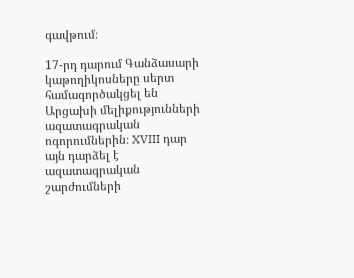գավթում։

17-րդ դարում Գանձասարի կաթողիկոսները սերտ համագործակցել են Արցախի մելիքությունների ազատագրական ոգորումներին։ XVIII դար այն դարձել է ազատագրական շարժումների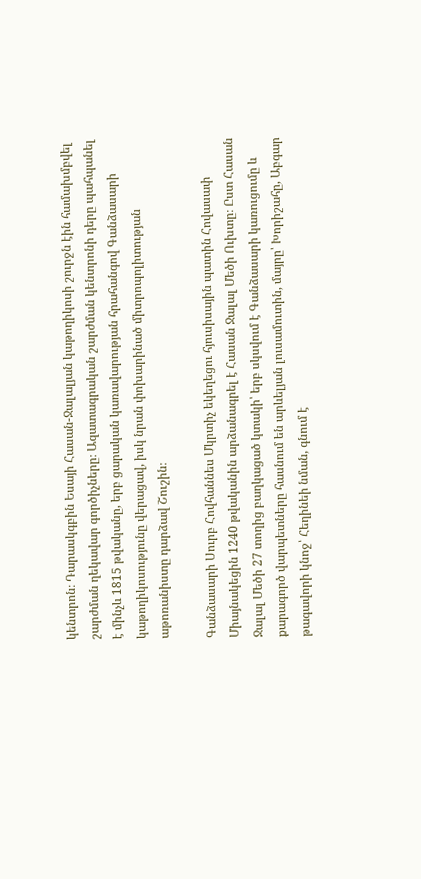կենտրոն։ Դարասկգբին Եսայի Հասան-Ջալալյան կաթողիկոսի շուրջն էին համախմբվել շարժման ղեկավար գործիչները։ Ազատագրական շարժման կենտրոնի դերը պահպանել է մինչև 1815 թվականը, երբ ցարական կառավարության հրահանգով Գանձասարի կաթողիկոսությունը վերացավ, իսկ նրան փոխարինած միտրոպոլիտության աթոռանիստը դարձավ Շուշին։

Գանձասարի Սուրբ Հովհաննես Մկրտիչ եկեղեցու հյուսիսային պատին Հովասափ Միայնակեցին 1240 թվականին արձանագրել է Հասան Ջալալ Մեծի Ուխտը։ Ըստ Հասան Ջալալ Մեծի 27 տողից բաղկացած կտակի՝ երբ սկսվում է Գանձասարի կառուցումը և քարագործ վարպետները հասնում են արևելյան լուսամուտին, մայրը՝ Խորիշահը, Աբգար թագավորի կնոջ՝ Հեղինեի նման, գնում է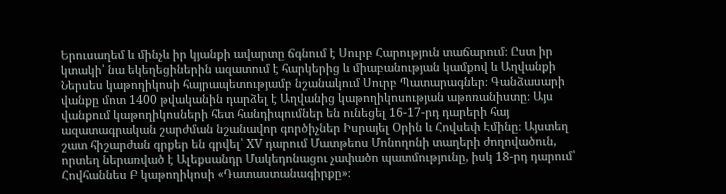Երուսաղեմ և մինչև իր կյանքի ավարտը ճգնում է Սուրբ Հարություն տաճարում։ Ըստ իր կտակի՝ նա եկեղեցիներին ազատում է հարկերից և միաբանության կամքով և Աղվանքի Ներսես կաթողիկոսի հայրապետությամբ նշանակում Սուրբ Պատարագներ։ Գանձասարի վանքը մոտ 1400 թվականին դարձել է Աղվանից կաթողիկոսության աթոռանիստը։ Այս վանքում կաթողիկոսների հետ հանդիպումներ են ունեցել 16-17-րդ դարերի հայ ազատագրական շարժման նշանավոր գործիչներ Իսրայել Օրին և Հովսեփ Էմինը։ Այստեղ շատ հիշարժան գրքեր են գրվել՝ XV դարում Մատթեոս Մոնողոնի տաղերի ժողովածուն, որտեղ ներառված է Ալեքսանդր Մակեդոնացու չափածո պատմությունը, իսկ 18-րդ դարում՝ Հովհաննես Բ կաթողիկոսի «Դատաստանագիրքը»։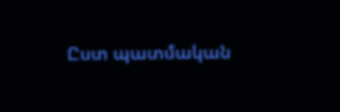Ըստ պատմական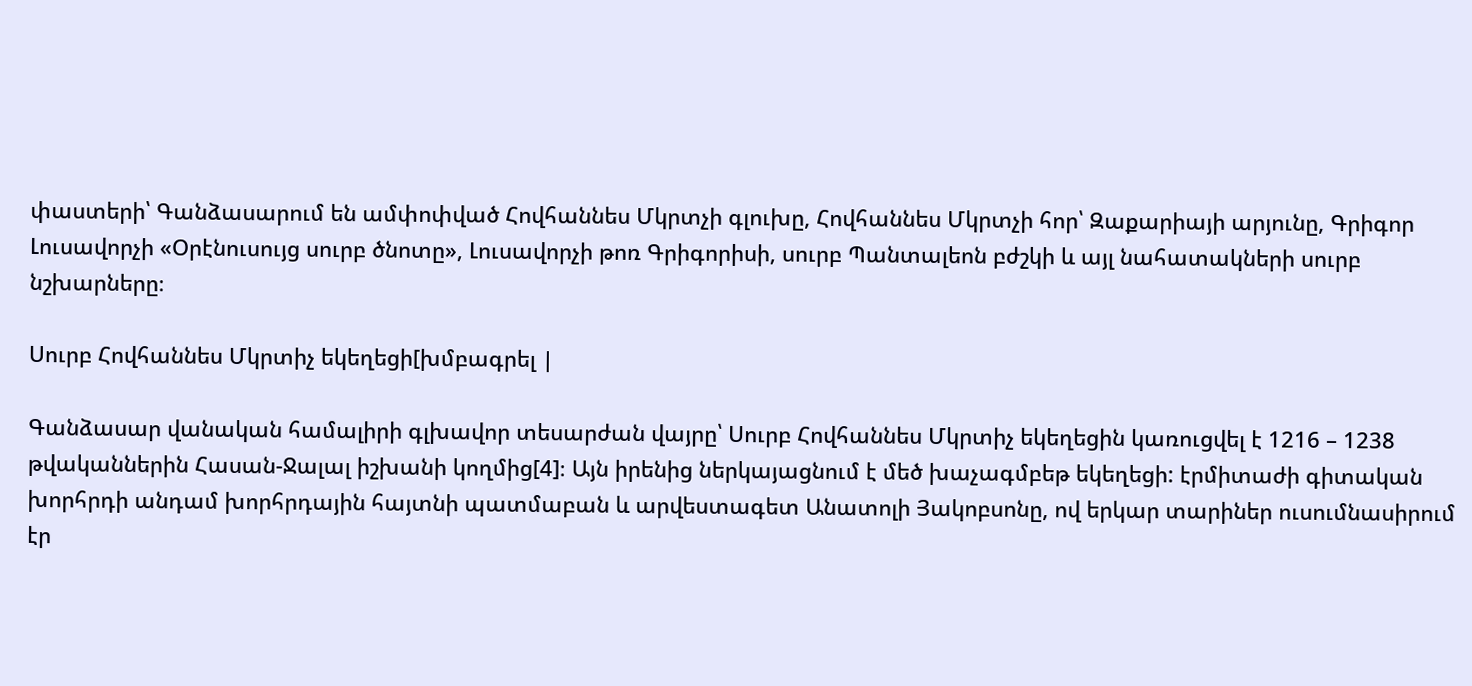փաստերի՝ Գանձասարում են ամփոփված Հովհաննես Մկրտչի գլուխը, Հովհաննես Մկրտչի հոր՝ Զաքարիայի արյունը, Գրիգոր Լուսավորչի «Օրէնուսույց սուրբ ծնոտը», Լուսավորչի թոռ Գրիգորիսի, սուրբ Պանտալեոն բժշկի և այլ նահատակների սուրբ նշխարները։

Սուրբ Հովհաննես Մկրտիչ եկեղեցի[խմբագրել |

Գանձասար վանական համալիրի գլխավոր տեսարժան վայրը՝ Սուրբ Հովհաննես Մկրտիչ եկեղեցին կառուցվել է 1216 – 1238 թվականներին Հասան-Ջալալ իշխանի կողմից[4]։ Այն իրենից ներկայացնում է մեծ խաչագմբեթ եկեղեցի: էրմիտաժի գիտական խորհրդի անդամ խորհրդային հայտնի պատմաբան և արվեստագետ Անատոլի Յակոբսոնը, ով երկար տարիներ ուսումնասիրում էր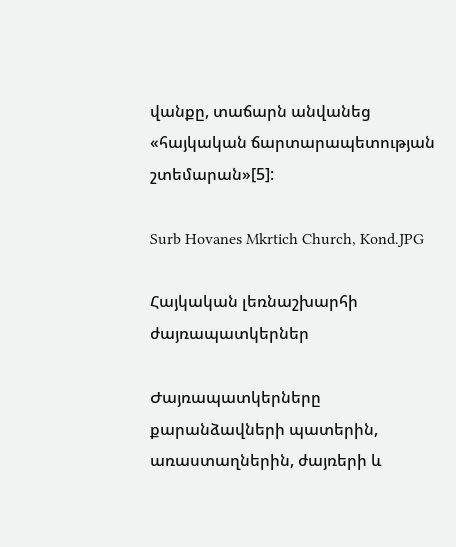վանքը, տաճարն անվանեց «հայկական ճարտարապետության շտեմարան»[5]:

Surb Hovanes Mkrtich Church, Kond.JPG

Հայկական լեռնաշխարհի ժայռապատկերներ

Ժայռապատկերները քարանձավների պատերին, առաստաղներին, ժայռերի և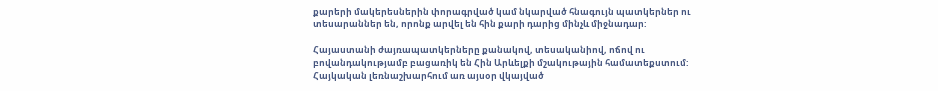քարերի մակերեսներին փորագրված կամ նկարված հնագույն պատկերներ ու տեսարաններ են, որոնք արվել են հին քարի դարից մինչև միջնադար:

Հայաստանի ժայռապատկերները քանակով, տեսականիով, ոճով ու բովանդակությամբ բացառիկ են Հին Արևելքի մշակութային համատեքստում: Հայկական լեռնաշխարհում առ այսօր վկայված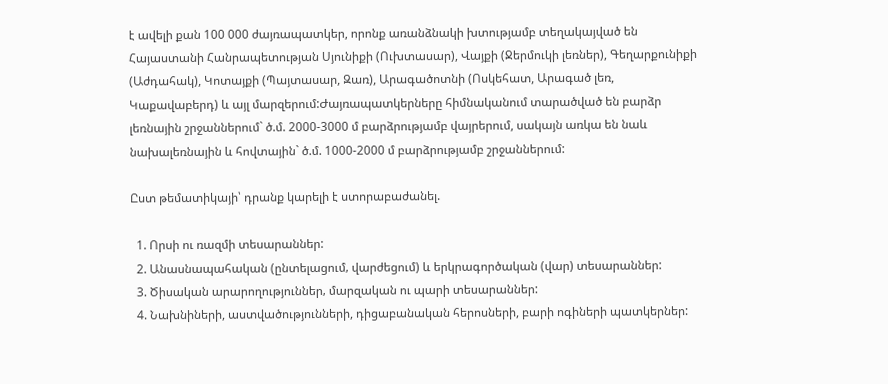է ավելի քան 100 000 ժայռապատկեր, որոնք առանձնակի խտությամբ տեղակայված են Հայաստանի Հանրապետության Սյունիքի (Ուխտասար), Վայքի (Ջերմուկի լեռներ), Գեղարքունիքի (Աժդահակ), Կոտայքի (Պայտասար, Զառ), Արագածոտնի (Ոսկեհատ, Արագած լեռ, Կաքավաբերդ) և այլ մարզերում:Ժայռապատկերները հիմնականում տարածված են բարձր լեռնային շրջաններում` ծ.մ. 2000-3000 մ բարձրությամբ վայրերում, սակայն առկա են նաև նախալեռնային և հովտային` ծ.մ. 1000-2000 մ բարձրությամբ շրջաններում:

Ըստ թեմատիկայի՝ դրանք կարելի է ստորաբաժանել.

  1. Որսի ու ռազմի տեսարաններ:
  2. Անասնապահական (ընտելացում‚ վարժեցում) և երկրագործական (վար) տեսարաններ:
  3. Ծիսական արարողություններ‚ մարզական ու պարի տեսարաններ:
  4. Նախնիների, աստվածությունների, դիցաբանական հերոսների, բարի ոգիների պատկերներ: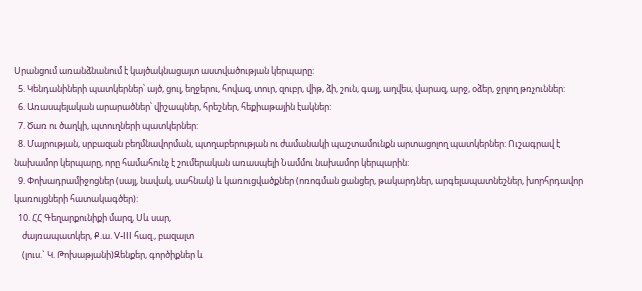Սրանցում առանձնանում է կայծակնացայտ աստվածության կերպարը:
  5. Կենդանիների պատկերներ՝ այծ, ցուլ, եղջերու, հովազ, տուր, զուբր, վիթ, ձի, շուն, գայլ, աղվես, վարազ, արջ, օձեր, ջրլող թռչուններ:
  6. Առասպելական արարածներ՝ վիշապներ, հրեշներ, հեքիաթային էակներ:
  7. Ծառ ու ծաղկի, պտուղների պատկերներ:
  8. Մայրության, սրբազան բեղմնավորման, պտղաբերության ու ժամանակի պաշտամունքն արտացոլող պատկերներ: Ուշագրավ է նախամոր կերպարը, որը համահունչ է շումերական առասպելի Նամմու նախամոր կերպարին:
  9. Փոխադրամիջոցներ (սայլ, նավակ, սահնակ) և կառուցվածքներ (ոռոգման ցանցեր, թակարդներ, արգելապատնեշներ, խորհրդավոր կառույցների հատակագծեր):
  10. ՀՀ Գեղարքունիքի մարզ, Սև սար,
    ժայռապատկեր, Ք.ա. V-III հազ., բազալտ
    (լուս.` Կ. Թոխաթյանի)Զենքեր, գործիքներ և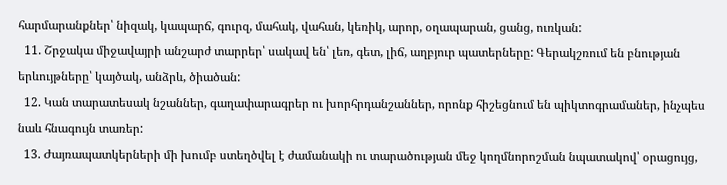հարմարանքներ՝ նիզակ, կապարճ, գուրզ‚ մահակ‚ վահան, կեռիկ, արոր, օղապարան, ցանց, ուռկան:
  11. Շրջակա միջավայրի անշարժ տարրեր՝ սակավ են՝ լեռ, գետ, լիճ, աղբյուր պատերները: Գերակշռում են բնության երևույթները՝ կայծակ, անձրև, ծիածան:
  12. Կան տարատեսակ նշաններ, գաղափարագրեր ու խորհրդանշաններ, որոնք հիշեցնում են պիկտոգրամաներ, ինչպես նաև հնագույն տառեր:
  13. Ժայռապատկերների մի խումբ ստեղծվել է ժամանակի ու տարածության մեջ կողմնորոշման նպատակով՝ օրացույց,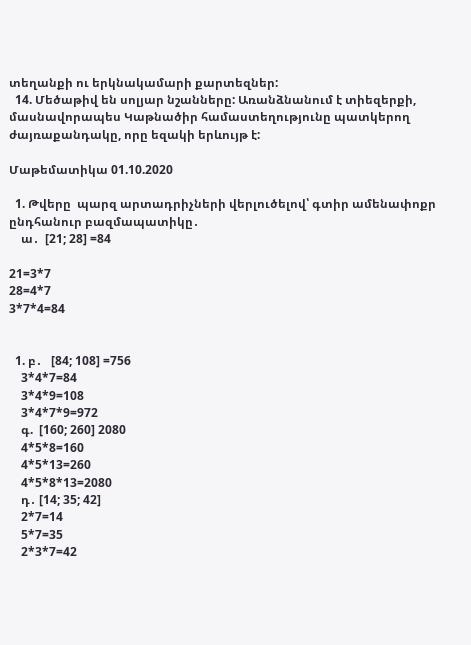տեղանքի ու երկնակամարի քարտեզներ:
  14. Մեծաթիվ են սոլյար նշանները: Առանձնանում է տիեզերքի, մասնավորապես Կաթնածիր համաստեղությունը պատկերող ժայռաքանդակը, որը եզակի երևույթ է:

Մաթեմատիկա 01.10.2020

  1. Թվերը  պարզ արտադրիչների վերլուծելով՝ գտիր ամենափոքր ընդհանուր բազմապատիկը․
    ա․  [21; 28] =84

21=3*7
28=4*7
3*7*4=84


  1. բ․   [84; 108] =756
    3*4*7=84
    3*4*9=108
    3*4*7*9=972
    գ.  [160; 260] 2080
    4*5*8=160
    4*5*13=260
    4*5*8*13=2080
    դ․ [14; 35; 42]
    2*7=14
    5*7=35
    2*3*7=42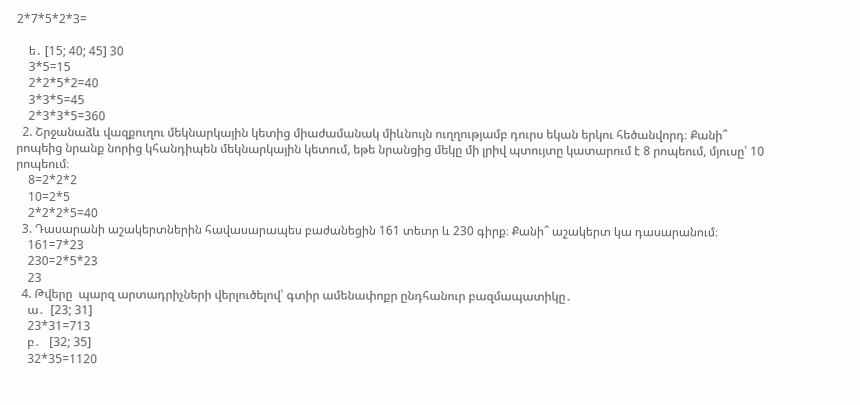2*7*5*2*3=

    ե․ [15; 40; 45] 30
    3*5=15
    2*2*5*2=40
    3*3*5=45
    2*3*3*5=360
  2. Շրջանաձև վազքուղու մեկնարկային կետից միաժամանակ միևնույն ուղղությամբ դուրս եկան երկու հեծանվորդ։ Քանի՞ րոպեից նրանք նորից կհանդիպեն մեկնարկային կետում, եթե նրանցից մեկը մի լրիվ պտույտը կատարում է 8 րոպեում, մյուսը՝ 10 րոպեում։
    8=2*2*2
    10=2*5
    2*2*2*5=40
  3. Դասարանի աշակերտներին հավասարապես բաժանեցին 161 տետր և 230 գիրք։ Քանի՞ աշակերտ կա դասարանում։
    161=7*23
    230=2*5*23
    23
  4. Թվերը  պարզ արտադրիչների վերլուծելով՝ գտիր ամենափոքր ընդհանուր բազմապատիկը․
    ա․  [23; 31]
    23*31=713
    բ․   [32; 35]
    32*35=1120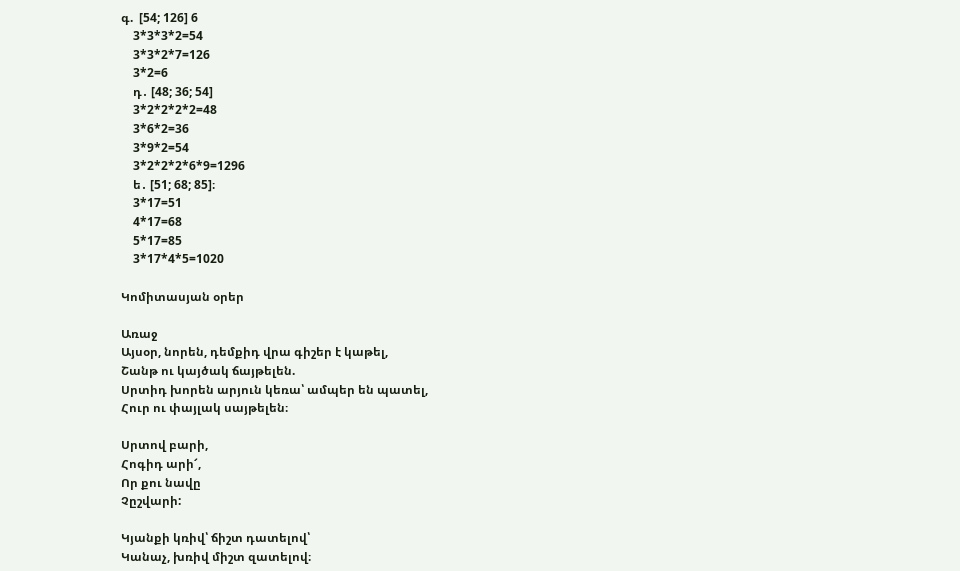գ.  [54; 126] 6
    3*3*3*2=54
    3*3*2*7=126
    3*2=6
    դ․ [48; 36; 54]
    3*2*2*2*2=48
    3*6*2=36
    3*9*2=54
    3*2*2*2*6*9=1296
    ե․ [51; 68; 85]։
    3*17=51
    4*17=68
    5*17=85
    3*17*4*5=1020

Կոմիտասյան օրեր

Առաջ
Այսօր, նորեն, դեմքիդ վրա գիշեր է կաթել,
Շանթ ու կայծակ ճայթելեն.
Սրտիդ խորեն արյուն կեռա՝ ամպեր են պատել,
Հուր ու փայլակ սայթելեն։

Սրտով բարի,
Հոգիդ արի՜,
Որ քու նավը
Չըշվարի:

Կյանքի կռիվ՝ ճիշտ դատելով՝
Կանաչ, խռիվ միշտ զատելով։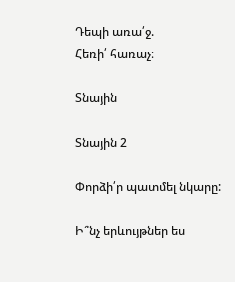Դեպի առա՛ջ.
Հեռի՛ հառաչ։

Տնային

Տնային 2

Փորձի՛ր պատմել նկարը:

Ի՞նչ երևույթներ ես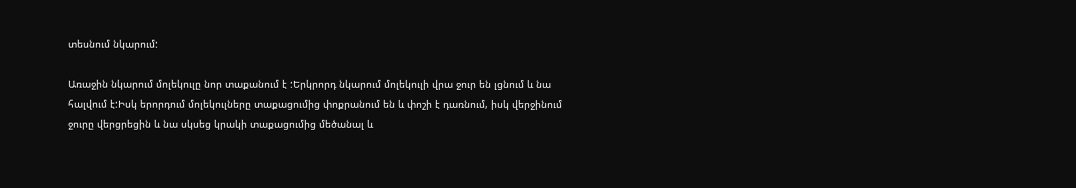տեսնում նկարում:

Առաջին նկարում մոլեկուլը նոր տաքանում է :Երկրորդ նկարում մոլեկուլի վրա ջուր են լցնում և նա հալվում է:Իսկ երորդում մոլեկուլները տաքացումից փոքրանում են և փոշի է դառնում, իսկ վերջինում ջուրը վերցրեցին և նա սկսեց կրակի տաքացումից մեծանալ և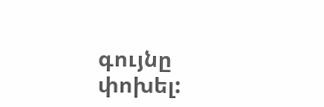գույնը փոխել: